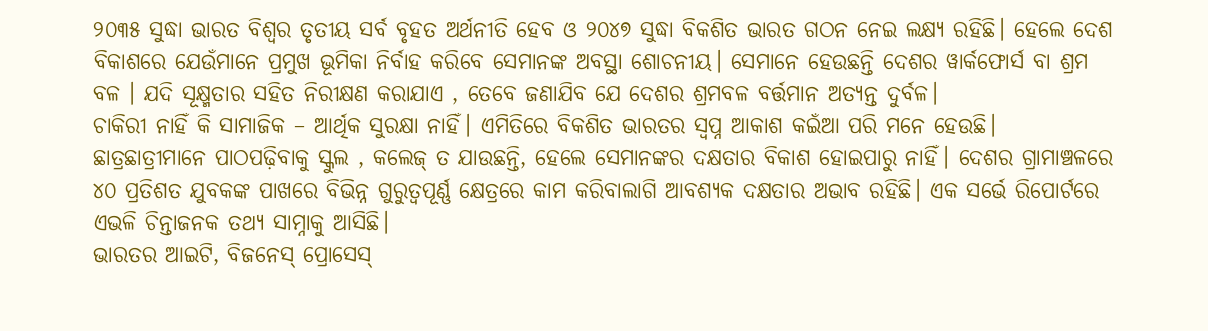୨୦୩୫ ସୁଦ୍ଧା ଭାରତ ବିଶ୍ୱର ତୃତୀୟ ସର୍ବ ବୃହତ ଅର୍ଥନୀତି ହେବ ଓ ୨୦୪୭ ସୁଦ୍ଧା ବିକଶିତ ଭାରତ ଗଠନ ନେଇ ଲକ୍ଷ୍ୟ ରହିଛି। ହେଲେ ଦେଶ ବିକାଶରେ ଯେଉଁମାନେ ପ୍ରମୁଖ ଭୂମିକା ନିର୍ବାହ କରିବେ ସେମାନଙ୍କ ଅବସ୍ଥା ଶୋଚନୀୟ। ସେମାନେ ହେଉଛନ୍ତି ଦେଶର ୱାର୍କଫୋର୍ସ ବା ଶ୍ରମ ବଳ । ଯଦି ସୂକ୍ଷ୍ମତାର ସହିତ ନିରୀକ୍ଷଣ କରାଯାଏ , ତେବେ ଜଣାଯିବ ଯେ ଦେଶର ଶ୍ରମବଳ ବର୍ତ୍ତମାନ ଅତ୍ୟନ୍ତ ଦୁର୍ବଳ।
ଚାକିରୀ ନାହିଁ କି ସାମାଜିକ – ଆର୍ଥିକ ସୁରକ୍ଷା ନାହିଁ। ଏମିତିରେ ବିକଶିତ ଭାରତର ସ୍ୱପ୍ନ ଆକାଶ କଇଁଆ ପରି ମନେ ହେଉଛି। ଛାତ୍ରଛାତ୍ରୀମାନେ ପାଠପଢ଼ିବାକୁ ସ୍କୁଲ , କଲେଜ୍ ତ ଯାଉଛନ୍ତି, ହେଲେ ସେମାନଙ୍କର ଦକ୍ଷତାର ବିକାଶ ହୋଇପାରୁ ନାହିଁ। ଦେଶର ଗ୍ରାମାଞ୍ଚଳରେ ୪୦ ପ୍ରତିଶତ ଯୁବକଙ୍କ ପାଖରେ ବିଭିନ୍ନ ଗୁରୁତ୍ୱପୂର୍ଣ୍ଣ କ୍ଷେତ୍ରରେ କାମ କରିବାଲାଗି ଆବଶ୍ୟକ ଦକ୍ଷତାର ଅଭାବ ରହିଛି। ଏକ ସର୍ଭେ ରିପୋର୍ଟରେ ଏଭଳି ଚିନ୍ତାଜନକ ତଥ୍ୟ ସାମ୍ନାକୁ ଆସିଛି।
ଭାରତର ଆଇଟି, ବିଜନେସ୍ ପ୍ରୋସେସ୍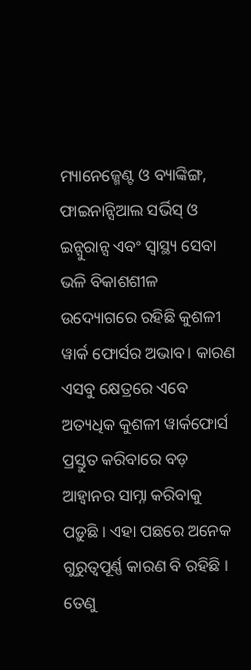ମ୍ୟାନେଜ୍ମେଣ୍ଟ ଓ ବ୍ୟାଙ୍କିଙ୍ଗ, ଫାଇନାନ୍ସିଆଲ ସର୍ଭିସ୍ ଓ ଇନ୍ସୁରାନ୍ସ ଏବଂ ସ୍ୱାସ୍ଥ୍ୟ ସେବା ଭଳି ବିକାଶଶୀଳ ଉଦ୍ୟୋଗରେ ରହିଛି କୁଶଳୀ ୱାର୍କ ଫୋର୍ସର ଅଭାବ। କାରଣ ଏସବୁ କ୍ଷେତ୍ରରେ ଏବେ ଅତ୍ୟଧିକ କୁଶଳୀ ୱାର୍କଫୋର୍ସ ପ୍ରସ୍ତୁତ କରିବାରେ ବଡ଼ ଆହ୍ୱାନର ସାମ୍ନା କରିବାକୁ ପଡ଼ୁଛି । ଏହା ପଛରେ ଅନେକ ଗୁରୁତ୍ୱପୂର୍ଣ୍ଣ କାରଣ ବି ରହିଛି । ତେଣୁ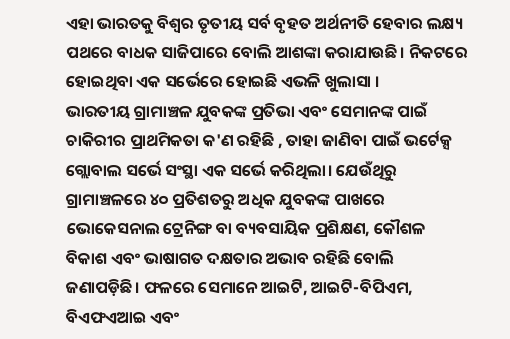ଏହା ଭାରତକୁ ବିଶ୍ୱର ତୃତୀୟ ସର୍ବ ବୃହତ ଅର୍ଥନୀତି ହେବାର ଲକ୍ଷ୍ୟ ପଥରେ ବାଧକ ସାଜିପାରେ ବୋଲି ଆଶଙ୍କା କରାଯାଉଛି। ନିକଟରେ ହୋଇଥିବା ଏକ ସର୍ଭେରେ ହୋଇଛି ଏଭଳି ଖୁଲାସା ।
ଭାରତୀୟ ଗ୍ରାମାଞ୍ଚଳ ଯୁବକଙ୍କ ପ୍ରତିଭା ଏବଂ ସେମାନଙ୍କ ପାଇଁ ଚାକିରୀର ପ୍ରାଥମିକତା କ'ଣ ରହିଛି , ତାହା ଜାଣିବା ପାଇଁ ଭର୍ଟେକ୍ସ ଗ୍ଲୋବାଲ ସର୍ଭେ ସଂସ୍ଥା ଏକ ସର୍ଭେ କରିଥିଲା। ଯେଉଁଥିରୁ ଗ୍ରାମାଞ୍ଚଳରେ ୪୦ ପ୍ରତିଶତରୁ ଅଧିକ ଯୁବକଙ୍କ ପାଖରେ ଭୋକେସନାଲ ଟ୍ରେନିଙ୍ଗ ବା ବ୍ୟବସାୟିକ ପ୍ରଶିକ୍ଷଣ, କୌଶଳ ବିକାଶ ଏବଂ ଭାଷାଗତ ଦକ୍ଷତାର ଅଭାବ ରହିଛି ବୋଲି ଜଣାପଡ଼ିଛି। ଫଳରେ ସେମାନେ ଆଇଟି, ଆଇଟି-ବିପିଏମ, ବିଏଫଏଆଇ ଏବଂ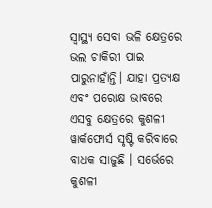ସ୍ୱାସ୍ଥ୍ୟ ସେବା ଭଳି କ୍ଷେତ୍ରରେ ଭଲ ଚାକିରୀ ପାଇ ପାରୁନାହାଁନ୍ତି। ଯାହା ପ୍ରତ୍ୟକ୍ଷ ଏବଂ ପରୋକ୍ଷ ଭାବରେ ଏସବୁ କ୍ଷେତ୍ରରେ କୁଶଳୀ ୱାର୍କଫୋର୍ସ ସୃଷ୍ଟି କରିବାରେ ବାଧକ ସାଜୁଛି । ସର୍ଭେରେ କୁଶଳୀ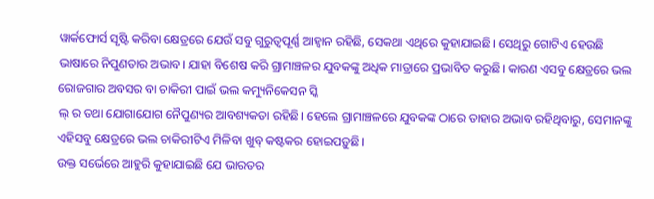ୱାର୍କଫୋର୍ସ ସୃଷ୍ଟି କରିବା କ୍ଷେତ୍ରରେ ଯେଉଁ ସବୁ ଗୁରୁତ୍ୱପୂର୍ଣ୍ଣ ଆହ୍ୱାନ ରହିଛି, ସେକଥା ଏଥିରେ କୁହାଯାଇଛି। ସେଥିରୁ ଗୋଟିଏ ହେଉଛି ଭାଷାରେ ନିପୁଣତାର ଅଭାବ। ଯାହା ବିଶେଷ କରି ଗ୍ରାମାଞ୍ଚଳର ଯୁବକଙ୍କୁ ଅଧିକ ମାତ୍ରାରେ ପ୍ରଭାବିତ କରୁଛି। କାରଣ ଏସବୁ କ୍ଷେତ୍ରରେ ଭଲ ରୋଜଗାର ଅବସର ବା ଚାକିରୀ ପାଇଁ ଭଲ କମ୍ୟୁନିକେସନ ସ୍କି
ଲ୍ ର ତଥା ଯୋଗାଯୋଗ ନୈପୁଣ୍ୟର ଆବଶ୍ୟକତା ରହିଛି। ହେଲେ ଗ୍ରାମାଞ୍ଚଳରେ ଯୁବକଙ୍କ ଠାରେ ତାହାର ଅଭାବ ରହିଥିବାରୁ, ସେମାନଙ୍କୁ ଏହିସବୁ କ୍ଷେତ୍ରରେ ଭଲ ଚାକିରୀଟିଏ ମିଳିବା ଖୁବ୍ କଷ୍ଟକର ହୋଇପଡ଼ୁଛି।
ଉକ୍ତ ସର୍ଭେରେ ଆହୁରି କୁହାଯାଇଛି ଯେ ଭାରତର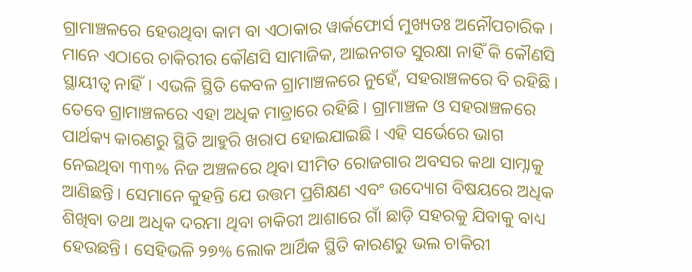ଗ୍ରାମାଞ୍ଚଳରେ ହେଉଥିବା କାମ ବା ଏଠାକାର ୱାର୍କଫୋର୍ସ ମୁଖ୍ୟତଃ ଅନୌପଚାରିକ। ମାନେ ଏଠାରେ ଚାକିରୀର କୌଣସି ସାମାଜିକ, ଆଇନଗତ ସୁରକ୍ଷା ନାହିଁ କି କୌଣସି ସ୍ଥାୟୀତ୍ୱ ନାହିଁ। ଏଭଳି ସ୍ଥିତି କେବଳ ଗ୍ରାମାଞ୍ଚଳରେ ନୁହେଁ, ସହରାଞ୍ଚଳରେ ବି ରହିଛି। ତେବେ ଗ୍ରାମାଞ୍ଚଳରେ ଏହା ଅଧିକ ମାତ୍ରାରେ ରହିଛି। ଗ୍ରାମାଞ୍ଚଳ ଓ ସହରାଞ୍ଚଳରେ ପାର୍ଥକ୍ୟ କାରଣରୁ ସ୍ଥିତି ଆହୁରି ଖରାପ ହୋଇଯାଇଛି। ଏହି ସର୍ଭେରେ ଭାଗ ନେଇଥିବା ୩୩% ନିଜ ଅଞ୍ଚଳରେ ଥିବା ସୀମିତ ରୋଜଗାର ଅବସର କଥା ସାମ୍ନାକୁ ଆଣିଛନ୍ତି। ସେମାନେ କୁହନ୍ତି ଯେ ଉତ୍ତମ ପ୍ରଶିକ୍ଷଣ ଏବଂ ଉଦ୍ୟୋଗ ବିଷୟରେ ଅଧିକ ଶିଖିବା ତଥା ଅଧିକ ଦରମା ଥିବା ଚାକିରୀ ଆଶାରେ ଗାଁ ଛାଡ଼ି ସହରକୁ ଯିବାକୁ ବାଧ୍ୟ ହେଉଛନ୍ତି। ସେହିଭଳି ୨୭% ଲୋକ ଆର୍ଥିକ ସ୍ଥିତି କାରଣରୁ ଭଲ ଚାକିରୀ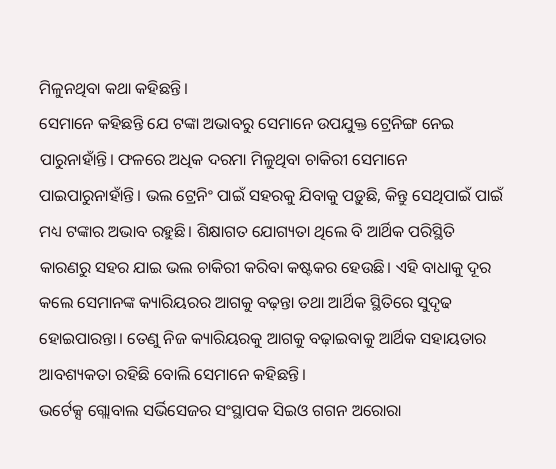ମିଳୁନଥିବା କଥା କହିଛନ୍ତି।
ସେମାନେ କହିଛନ୍ତି ଯେ ଟଙ୍କା ଅଭାବରୁ ସେମାନେ ଉପଯୁକ୍ତ ଟ୍ରେନିଙ୍ଗ ନେଇ ପାରୁନାହାଁନ୍ତି। ଫଳରେ ଅଧିକ ଦରମା ମିଳୁଥିବା ଚାକିରୀ ସେମାନେ ପାଇପାରୁନାହାଁନ୍ତି। ଭଲ ଟ୍ରେନିଂ ପାଇଁ ସହରକୁ ଯିବାକୁ ପଡ଼ୁଛି, କିନ୍ତୁ ସେଥିପାଇଁ ପାଇଁ ମଧ୍ୟ ଟଙ୍କାର ଅଭାବ ରହୁଛି। ଶିକ୍ଷାଗତ ଯୋଗ୍ୟତା ଥିଲେ ବି ଆର୍ଥିକ ପରିସ୍ଥିତି କାରଣରୁ ସହର ଯାଇ ଭଲ ଚାକିରୀ କରିବା କଷ୍ଟକର ହେଉଛି। ଏହି ବାଧାକୁ ଦୂର କଲେ ସେମାନଙ୍କ କ୍ୟାରିୟରର ଆଗକୁ ବଢ଼ନ୍ତା ତଥା ଆର୍ଥିକ ସ୍ଥିତିରେ ସୁଦୃଢ ହୋଇପାରନ୍ତା। ତେଣୁ ନିଜ କ୍ୟାରିୟରକୁ ଆଗକୁ ବଢ଼ାଇବାକୁ ଆର୍ଥିକ ସହାୟତାର ଆବଶ୍ୟକତା ରହିଛି ବୋଲି ସେମାନେ କହିଛନ୍ତି।
ଭର୍ଟେକ୍ସ ଗ୍ଲୋବାଲ ସର୍ଭିସେଜର ସଂସ୍ଥାପକ ସିଇଓ ଗଗନ ଅରୋରା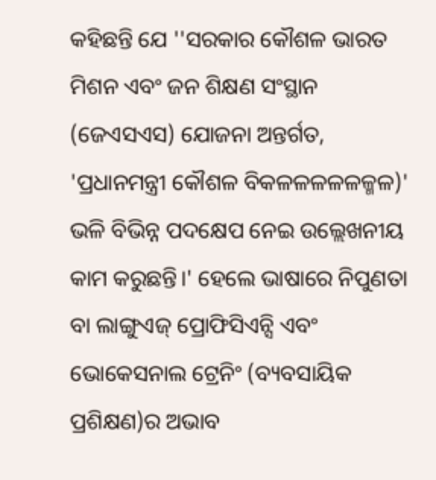କହିଛନ୍ତି ଯେ ''ସରକାର କୌଶଳ ଭାରତ ମିଶନ ଏବଂ ଜନ ଶିକ୍ଷଣ ସଂସ୍ଥାନ (ଜେଏସଏସ) ଯୋଜନା ଅନ୍ତର୍ଗତ, 'ପ୍ରଧାନମନ୍ତ୍ରୀ କୌଶଳ ବିକଳଳଳଳଳଳ୍ମଳ)' ଭଳି ବିଭିନ୍ନ ପଦକ୍ଷେପ ନେଇ ଉଲ୍ଲେଖନୀୟ କାମ କରୁଛନ୍ତି।' ହେଲେ ଭାଷାରେ ନିପୁଣତା ବା ଲାଙ୍ଗୁଏଜ୍ ପ୍ରୋଫିସିଏନ୍ସି ଏବଂ ଭୋକେସନାଲ ଟ୍ରେନିଂ (ବ୍ୟବସାୟିକ ପ୍ରଶିକ୍ଷଣ)ର ଅଭାବ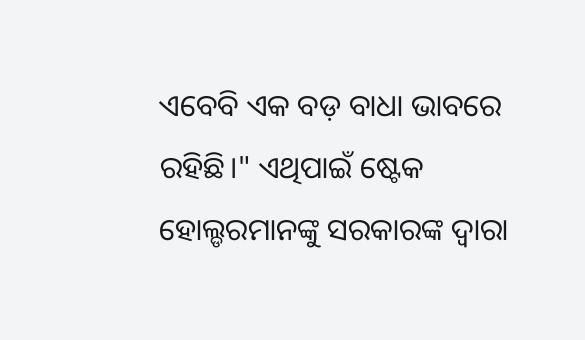ଏବେବି ଏକ ବଡ଼ ବାଧା ଭାବରେ ରହିଛି।" ଏଥିପାଇଁ ଷ୍ଟେକ ହୋଲ୍ଡରମାନଙ୍କୁ ସରକାରଙ୍କ ଦ୍ବାରା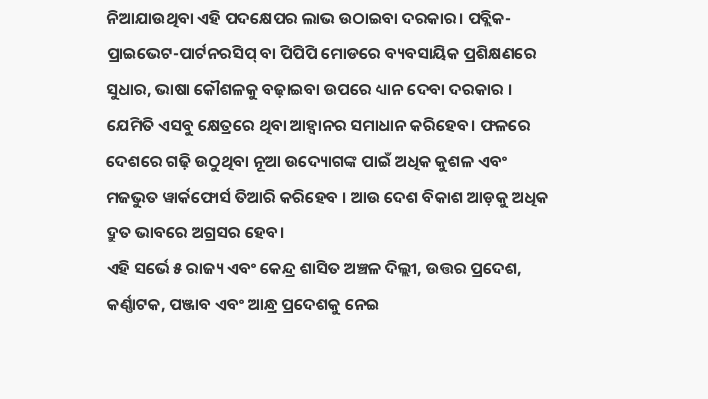ନିଆଯାଉଥିବା ଏହି ପଦକ୍ଷେପର ଲାଭ ଉଠାଇବା ଦରକାର। ପବ୍ଲିକ-ପ୍ରାଇଭେଟ-ପାର୍ଟନରସିପ୍ ବା ପିପିପି ମୋଡରେ ବ୍ୟବସାୟିକ ପ୍ରଶିକ୍ଷଣରେ ସୁଧାର, ଭାଷା କୌଶଳକୁ ବଢ଼ାଇବା ଉପରେ ଧ୍ୟାନ ଦେବା ଦରକାର । ଯେମିତି ଏସବୁ କ୍ଷେତ୍ରରେ ଥିବା ଆହ୍ବାନର ସମାଧାନ କରିହେବ। ଫଳରେ ଦେଶରେ ଗଢ଼ି ଉଠୁଥିବା ନୂଆ ଉଦ୍ୟୋଗଙ୍କ ପାଇଁ ଅଧିକ କୁଶଳ ଏବଂ ମଜଭୁତ ୱାର୍କଫୋର୍ସ ତିଆରି କରିହେବ । ଆଉ ଦେଶ ବିକାଶ ଆଡ଼କୁ ଅଧିକ ଦ୍ରୁତ ଭାବରେ ଅଗ୍ରସର ହେବ।
ଏହି ସର୍ଭେ ୫ ରାଜ୍ୟ ଏବଂ କେନ୍ଦ୍ର ଶାସିତ ଅଞ୍ଚଳ ଦିଲ୍ଲୀ, ଉତ୍ତର ପ୍ରଦେଶ, କର୍ଣ୍ଣାଟକ, ପଞ୍ଜାବ ଏବଂ ଆନ୍ଧ୍ର ପ୍ରଦେଶକୁ ନେଇ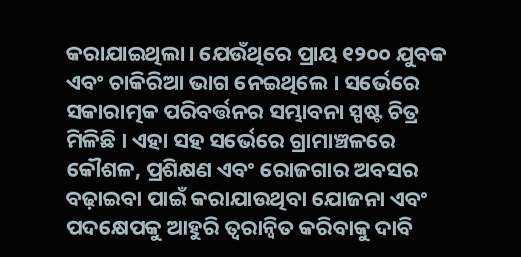କରାଯାଇଥିଲା। ଯେଉଁଥିରେ ପ୍ରାୟ ୧୨୦୦ ଯୁବକ ଏବଂ ଚାକିରିଆ ଭାଗ ନେଇଥିଲେ । ସର୍ଭେରେ ସକାରାତ୍ମକ ପରିବର୍ତ୍ତନର ସମ୍ଭାବନା ସ୍ପଷ୍ଟ ଚିତ୍ର ମିଳିଛି । ଏହା ସହ ସର୍ଭେରେ ଗ୍ରାମାଞ୍ଚଳରେ କୌଶଳ, ପ୍ରଶିକ୍ଷଣ ଏବଂ ରୋଜଗାର ଅବସର ବଢ଼ାଇବା ପାଇଁ କରାଯାଉଥିବା ଯୋଜନା ଏବଂ ପଦକ୍ଷେପକୁ ଆହୁରି ତ୍ୱରାନ୍ୱିତ କରିବାକୁ ଦାବି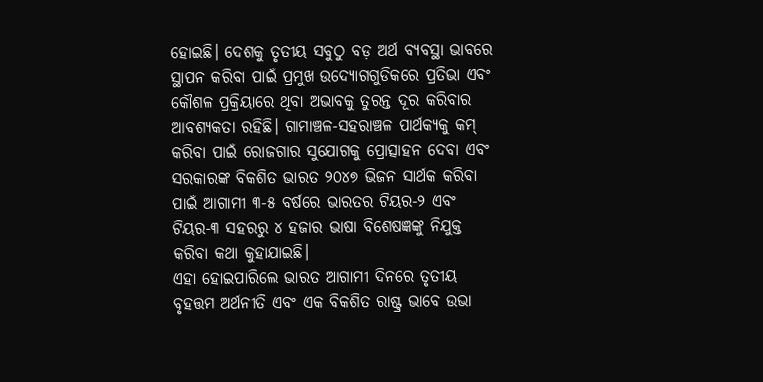ହୋଇଛି। ଦେଶକୁ ତୃତୀୟ ସବୁଠୁ ବଡ଼ ଅର୍ଥ ବ୍ୟବସ୍ଥା ଭାବରେ ସ୍ଥାପନ କରିବା ପାଇଁ ପ୍ରମୁଖ ଉଦ୍ୟୋଗଗୁଡିକରେ ପ୍ରତିଭା ଏବଂ କୌଶଳ ପ୍ରକ୍ରିୟାରେ ଥିବା ଅଭାବକୁ ତୁରନ୍ତ ଦୂର କରିବାର ଆବଶ୍ୟକତା ରହିଛି। ଗାମାଞ୍ଚଳ-ସହରାଞ୍ଚଳ ପାର୍ଥକ୍ୟକୁ କମ୍ କରିବା ପାଇଁ ରୋଜଗାର ସୁଯୋଗକୁ ପ୍ରୋତ୍ସାହନ ଦେବା ଏବଂ ସରକାରଙ୍କ ବିକଶିତ ଭାରତ ୨୦୪୭ ଭିଜନ ସାର୍ଥକ କରିବା ପାଇଁ ଆଗାମୀ ୩-୫ ବର୍ଷରେ ଭାରତର ଟିୟର-୨ ଏବଂ ଟିୟର-୩ ସହରରୁ ୪ ହଜାର ଭାଷା ବିଶେଷଜ୍ଞଙ୍କୁ ନିଯୁକ୍ତ କରିବା କଥା କୁହାଯାଇଛି।
ଏହା ହୋଇପାରିଲେ ଭାରତ ଆଗାମୀ ଦିନରେ ତୃତୀୟ ବୃହତ୍ତମ ଅର୍ଥନୀତି ଏବଂ ଏକ ବିକଶିତ ରାଷ୍ଟ୍ର ଭାବେ ଉଭା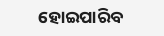ହୋଇପାରିବ